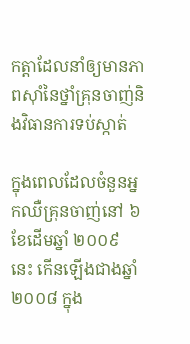កត្តាដែលនាំឲ្យមានភាពស៊ាំនៃថ្នាំគ្រុនចាញ់និងវិធានការទប់ស្កាត់

ក្នុងពេលដែលចំនួនអ្នកឈឺគ្រុនចាញ់នៅ ៦ខែដើមឆ្នាំ ២០០៩ នេះ កើនឡើងជាងឆ្នាំ ២០០៨ ក្នុង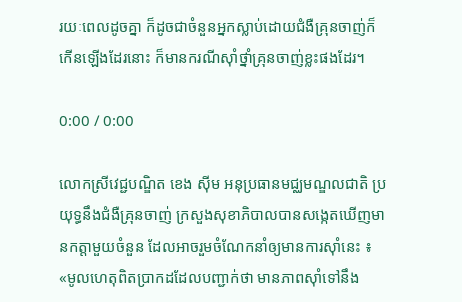រយៈពេលដូចគ្នា ក៏ដូចជាចំនួនអ្នកស្លាប់ដោយជំងឺគ្រុនចាញ់ក៏កើនឡើងដែរនោះ ក៏មានករណីស៊ាំថ្នាំគ្រុនចាញ់ខ្លះផងដែរ។

0:00 / 0:00

លោកស្រីវេជ្ជបណ្ឌិត ខេង ស៊ីម អនុប្រធានមជ្ឈមណ្ឌលជាតិ ប្រយុទ្ធនឹងជំងឺគ្រុនចាញ់ ក្រសួងសុខាភិបាលបានសង្កេតឃើញមានកត្តាមួយចំនួន ដែលអាចរួមចំណែកនាំឲ្យមានការស៊ាំនេះ ៖ «មូលហេតុពិតប្រាកដដែលបញ្ជាក់ថា មានភាពស៊ាំទៅនឹង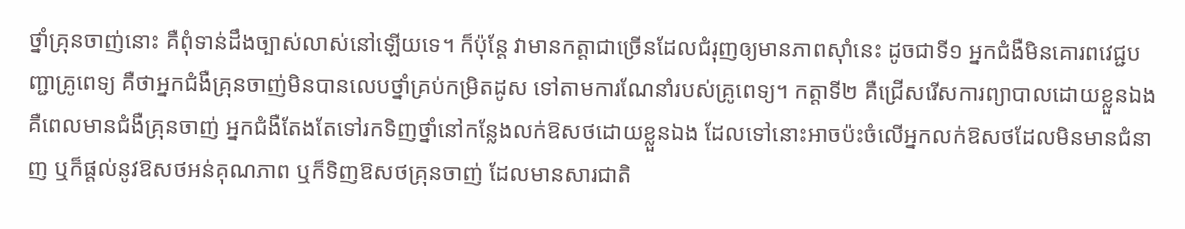ថ្នាំគ្រុនចាញ់នោះ គឺពុំទាន់ដឹងច្បាស់លាស់នៅឡើយទេ។ ក៏ប៉ុន្តែ វាមានកត្តាជាច្រើនដែលជំរុញឲ្យមានភាពស៊ាំនេះ ដូចជាទី១ អ្នកជំងឺមិនគោរពវេជ្ជបញ្ជាគ្រូពេទ្យ គឺថាអ្នកជំងឺគ្រុនចាញ់មិនបានលេបថ្នាំគ្រប់កម្រិតដូស ទៅតាមការណែនាំរបស់គ្រូពេទ្យ។ កត្តាទី២ គឺជ្រើសរើសការព្យាបាលដោយខ្លួនឯង គឺពេលមានជំងឺគ្រុនចាញ់ អ្នកជំងឺតែងតែទៅរកទិញថ្នាំនៅកន្លែងលក់ឱសថដោយខ្លួនឯង ដែលទៅនោះអាចប៉ះចំលើអ្នកលក់ឱសថដែលមិនមានជំនាញ ឬក៏ផ្តល់នូវឱសថអន់គុណភាព ឬក៏ទិញឱសថគ្រុនចាញ់ ដែលមានសារជាតិ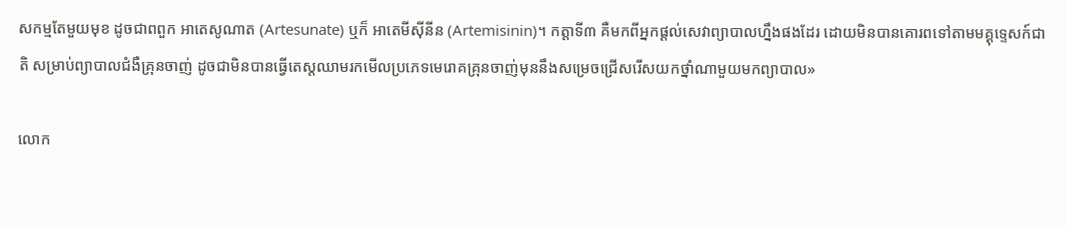សកម្មតែមួយមុខ ដូចជាពពួក អាតេសូណាត (Artesunate) ឬក៏ អាតេមីស៊ីនីន (Artemisinin)។ កត្តាទី៣ គឺមកពីអ្នកផ្តល់សេវាព្យាបាលហ្នឹងផងដែរ ដោយមិនបានគោរពទៅតាមមគ្គុទ្ទេសក៍ជាតិ សម្រាប់ព្យាបាលជំងឺគ្រុនចាញ់ ដូចជាមិនបានធ្វើតេស្តឈាមរកមើលប្រភេទមេរោគគ្រុនចាញ់មុននឹងសម្រេចជ្រើសរើសយកថ្នាំណាមួយមកព្យាបាល»

លោក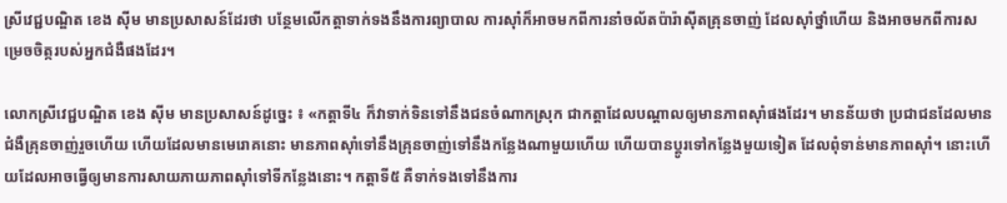ស្រីវេជ្ជបណ្ឌិត ខេង ស៊ីម មានប្រសាសន៍ដែរថា បន្ថែមលើកត្តាទាក់ទងនឹងការព្យាបាល ការស៊ាំក៏អាចមកពីការនាំចល័តប៉ារ៉ាស៊ីតគ្រុនចាញ់ ដែលស៊ាំថ្នាំហើយ និងអាចមកពីការសម្រេចចិត្ករបស់អ្នកជំងឺផងដែរ។

លោកស្រីវេជ្ជបណ្ឌិត ខេង ស៊ីម មានប្រសាសន៍ដូច្នេះ ៖ «កត្តាទី៤ ក៏វាទាក់ទិនទៅនឹងជនចំណាកស្រុក ជាកត្តាដែលបណ្តាលឲ្យមានភាពស៊ាំផងដែរ។ មានន័យថា ប្រជាជនដែលមានជំងឺគ្រុនចាញ់រួចហើយ ហើយដែលមានមេរោគនោះ មានភាពស៊ាំទៅនឹងគ្រុនចាញ់ទៅនឹងកន្លែងណាមួយហើយ ហើយបានប្តូរទៅកន្លែងមួយទៀត ដែលពុំទាន់មានភាពស៊ាំ។ នោះហើយដែលអាចធ្វើឲ្យមានការសាយភាយភាពស៊ាំទៅទីកន្លែងនោះ។ កត្តាទី៥ គឺទាក់ទងទៅនឹងការ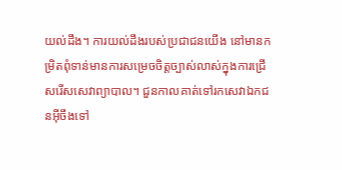យល់ដឹង។ ការយល់ដឹងរបស់ប្រជាជនយើង នៅមានកម្រិតពុំទាន់មានការសម្រេចចិត្តច្បាស់លាស់ក្នុងការជ្រើសរើសសេវាព្យាបាល។ ជួនកាលគាត់ទៅរកសេវាឯកជនអ៊ីចឹងទៅ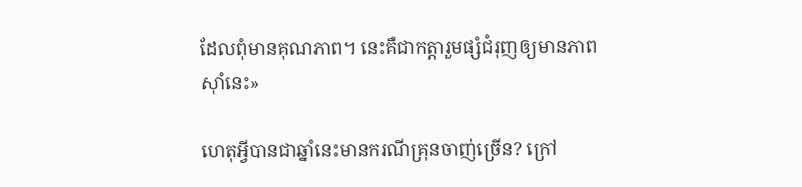ដែលពុំមានគុណភាព។ នេះគឺជាកត្តារួមផ្សំជំរុញឲ្យមានភាពស៊ាំនេះ»

ហេតុអ្វីបានជាឆ្នាំនេះមានករណីគ្រុនចាញ់ច្រើន? ក្រៅ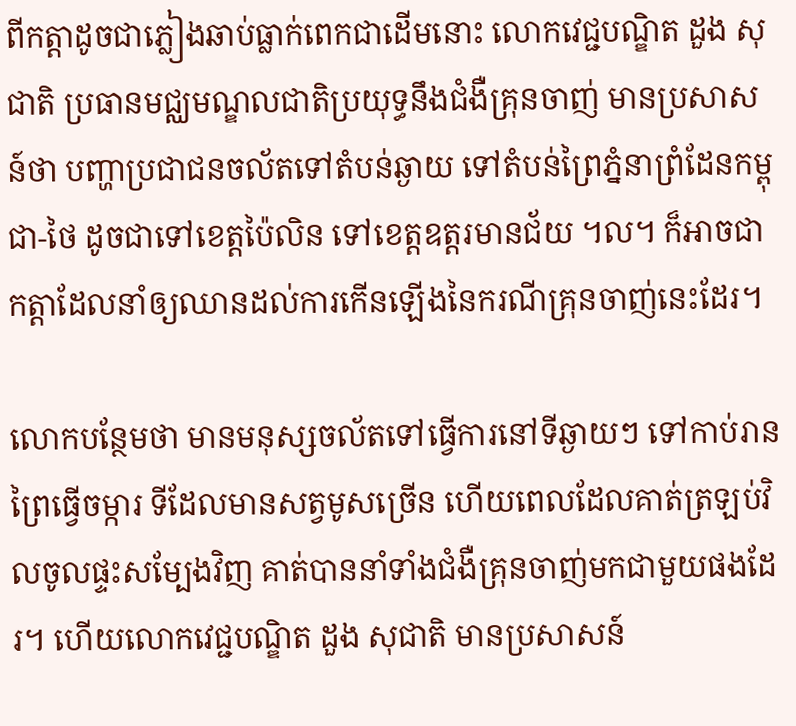ពីកត្តាដូចជាភ្លៀងឆាប់ធ្លាក់ពេកជាដើមនោះ លោកវេជ្ជបណ្ឌិត ដួង សុជាតិ ប្រធានមជ្ឈមណ្ឌលជាតិប្រយុទ្ធនឹងជំងឺគ្រុនចាញ់ មានប្រសាសន៍ថា បញ្ហាប្រជាជនចល័តទៅតំបន់ឆ្ងាយ ទៅតំបន់ព្រៃភ្នំនាព្រំដែនកម្ពុជា-ថៃ ដូចជាទៅខេត្តប៉ៃលិន ទៅខេត្តឧត្តរមានជ័យ ។ល។ ក៏អាចជាកត្តាដែលនាំឲ្យឈានដល់ការកើនឡើងនៃករណីគ្រុនចាញ់នេះដែរ។

លោកបន្ថែមថា មានមនុស្សចល័តទៅធ្វើការនៅទីឆ្ងាយៗ ទៅកាប់រានព្រៃធ្វើចម្ការ ទីដែលមានសត្វមូសច្រើន ហើយពេលដែលគាត់ត្រឡប់វិលចូលផ្ទះសម្បែងវិញ គាត់បាននាំទាំងជំងឺគ្រុនចាញ់មកជាមួយផងដែរ។ ហើយលោកវេជ្ជបណ្ឌិត ដួង សុជាតិ មានប្រសាសន៍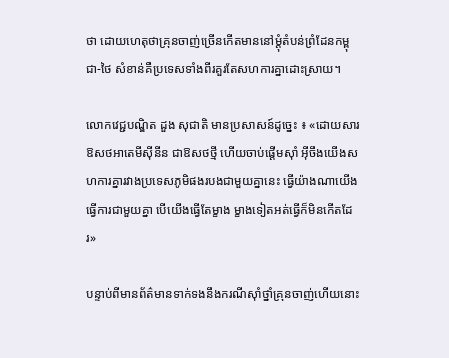ថា ដោយហេតុថាគ្រុនចាញ់ច្រើនកើតមាននៅម្តុំតំបន់ព្រំដែនកម្ពុជា-ថៃ សំខាន់គឺប្រទេសទាំងពីរគួរតែសហការគ្នាដោះស្រាយ។

លោកវេជ្ជបណ្ឌិត ដួង សុជាតិ មានប្រសាសន៍ដូច្នេះ ៖ «ដោយសារឱសថអាតេមីស៊ីនីន ជាឱសថថ្មី ហើយចាប់ផ្តើមស៊ាំ អ៊ីចឹងយើងសហការគ្នារវាងប្រទេសភូមិផងរបងជាមួយគ្នានេះ ធ្វើយ៉ាងណាយើងធ្វើការជាមួយគ្នា បើយើងធ្វើតែម្ខាង ម្ខាងទៀតអត់ធ្វើក៏មិនកើតដែរ»

បន្ទាប់ពីមានព័ត៌មានទាក់ទងនឹងករណីស៊ាំថ្នាំគ្រុនចាញ់ហើយនោះ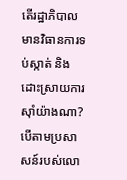តើរដ្ឋាភិបាលមានវិធានការទប់ស្កាត់ និងដោះស្រាយការស៊ាំយ៉ាងណា?
បើតាមប្រសាសន៍របស់លោ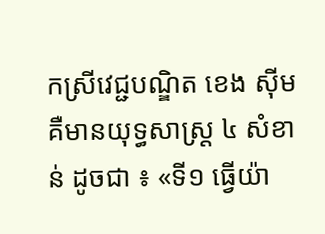កស្រីវេជ្ជបណ្ឌិត ខេង ស៊ីម គឺមានយុទ្ធសាស្ត្រ ៤ សំខាន់ ដូចជា ៖ «ទី១ ធ្វើយ៉ា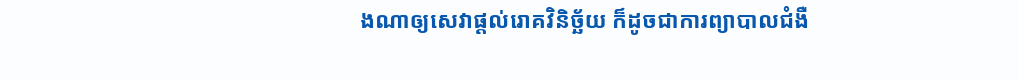ងណាឲ្យសេវាផ្តល់រោគវិនិច្ឆ័យ ក៏ដូចជាការព្យាបាលជំងឺ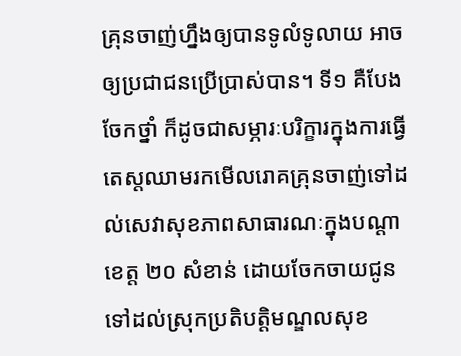គ្រុនចាញ់ហ្នឹងឲ្យបានទូលំទូលាយ អាចឲ្យប្រជាជនប្រើប្រាស់បាន។ ទី១ គឺបែងចែកថ្នាំ ក៏ដូចជាសម្ភារៈបរិក្ខារក្នុងការធ្វើតេស្តឈាមរកមើលរោគគ្រុនចាញ់ទៅដល់សេវាសុខភាពសាធារណៈក្នុងបណ្តាខេត្ត ២០ សំខាន់ ដោយចែកចាយជូនទៅដល់ស្រុកប្រតិបត្តិមណ្ឌលសុខ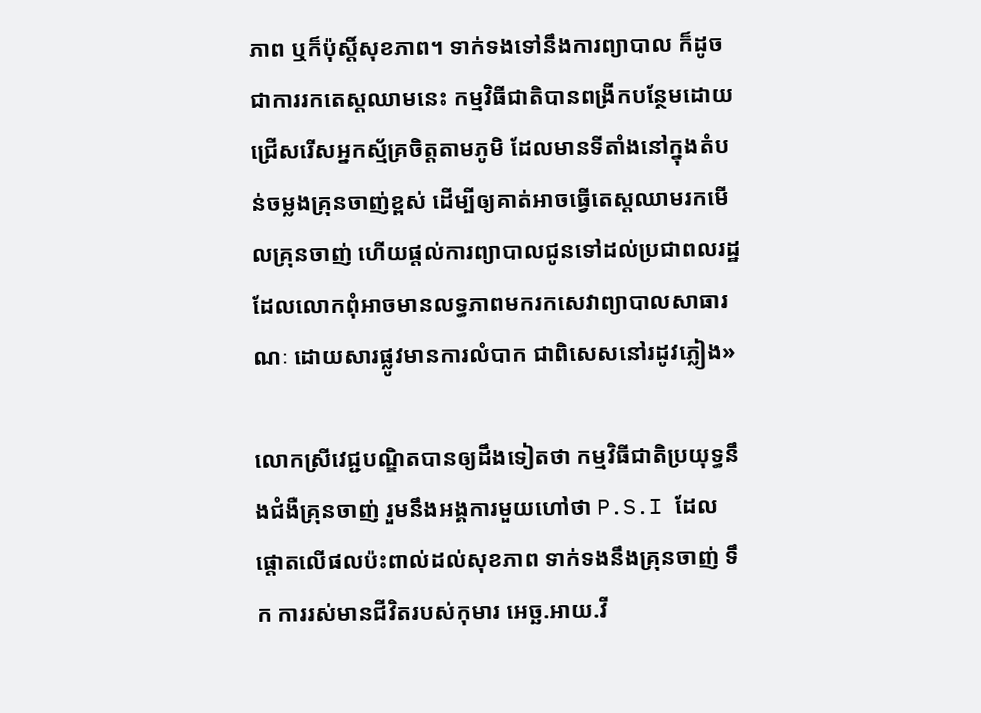ភាព ឬក៏ប៉ុស្តិ៍សុខភាព។ ទាក់ទងទៅនឹងការព្យាបាល ក៏ដូចជាការរកតេស្តឈាមនេះ កម្មវិធីជាតិបានពង្រីកបន្ថែមដោយជ្រើសរើសអ្នកស្ម័គ្រចិត្តតាមភូមិ ដែលមានទីតាំងនៅក្នុងតំបន់ចម្លងគ្រុនចាញ់ខ្ពស់ ដើម្បីឲ្យគាត់អាចធ្វើតេស្តឈាមរកមើលគ្រុនចាញ់ ហើយផ្តល់ការព្យាបាលជូនទៅដល់ប្រជាពលរដ្ឋដែលលោកពុំអាចមានលទ្ធភាពមករកសេវាព្យាបាលសាធារណៈ ដោយសារផ្លូវមានការលំបាក ជាពិសេសនៅរដូវភ្លៀង»

លោកស្រីវេជ្ជបណ្ឌិតបានឲ្យដឹងទៀតថា កម្មវិធីជាតិប្រយុទ្ធនឹងជំងឺគ្រុនចាញ់ រួមនឹងអង្គការមួយហៅថា P.S.I ដែលផ្តោតលើផលប៉ះពាល់ដល់សុខភាព ទាក់ទងនឹងគ្រុនចាញ់ ទឹក ការរស់មានជីវិតរបស់កុមារ អេច្ឆ.អាយ.វី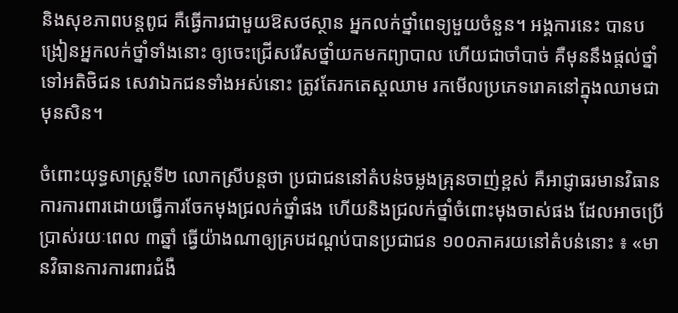និងសុខភាពបន្តពូជ គឺធ្វើការជាមួយឱសថស្ថាន អ្នកលក់ថ្នាំពេទ្យមួយចំនួន។ អង្គការនេះ បានបង្រៀនអ្នកលក់ថ្នាំទាំងនោះ ឲ្យចេះជ្រើសរើសថ្នាំយកមកព្យាបាល ហើយជាចាំបាច់ គឺមុននឹងផ្តល់ថ្នាំទៅអតិថិជន សេវាឯកជនទាំងអស់នោះ ត្រូវតែរកតេស្តឈាម រកមើលប្រភេទរោគនៅក្នុងឈាមជាមុនសិន។

ចំពោះយុទ្ធសាស្ត្រទី២ លោកស្រីបន្តថា ប្រជាជននៅតំបន់ចម្លងគ្រុនចាញ់ខ្ពស់ គឺអាជ្ញាធរមានវិធានការការពារដោយធ្វើការចែកមុងជ្រលក់ថ្នាំផង ហើយនិងជ្រលក់ថ្នាំចំពោះមុងចាស់ផង ដែលអាចប្រើប្រាស់រយៈពេល ៣ឆ្នាំ ធ្វើយ៉ាងណាឲ្យគ្របដណ្តប់បានប្រជាជន ១០០ភាគរយនៅតំបន់នោះ ៖ «មានវិធានការការពារជំងឺ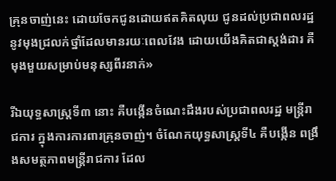គ្រុនចាញ់នេះ ដោយចែកជូនដោយឥតគិតលុយ ជូនដល់ប្រជាពលរដ្ឋនូវមុងជ្រលក់ថ្នាំដែលមានរយៈពេលវែង ដោយយើងគិតជាស្តង់ដារ គឺមុងមួយសម្រាប់មនុស្សពីរនាក់»

រីឯយុទ្ធសាស្ត្រទី៣ នោះ គឺបង្កើនចំណេះដឹងរបស់ប្រជាពលរដ្ឋ មន្ត្រីរាជការ ក្នុងការការពារគ្រុនចាញ់។ ចំណែកយុទ្ធសាស្ត្រទី៤ គឺបង្កើន ពង្រឹងសមត្ថភាពមន្ត្រីរាជការ ដែល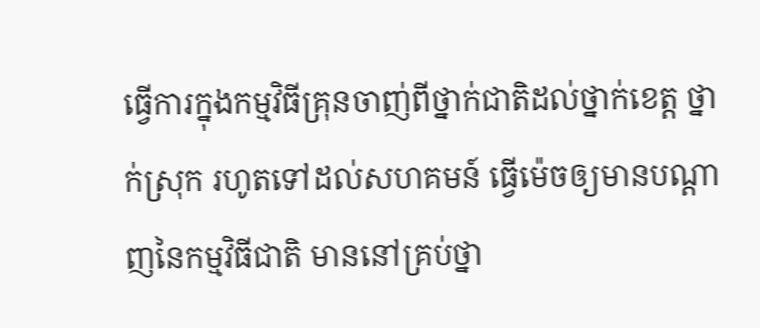ធ្វើការក្នុងកម្មវិធីគ្រុនចាញ់ពីថ្នាក់ជាតិដល់ថ្នាក់ខេត្ត ថ្នាក់ស្រុក រហូតទៅដល់សហគមន៍ ធ្វើម៉េចឲ្យមានបណ្តាញនៃកម្មវិធីជាតិ មាននៅគ្រប់ថ្នា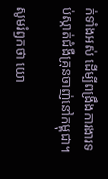ក់ទាំងអស់ ដើម្បីពង្រឹងការងារទប់ស្កាត់ជំងឺគ្រុនចាញ់នៅកម្ពុជា។

សូមរំឭកថា យោ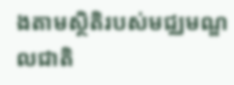ងតាមស្ថិតិរបស់មជ្ឈមណ្ឌលជាតិ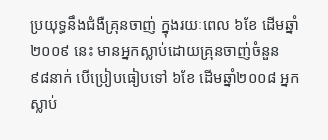ប្រយុទ្ធនឹងជំងឺគ្រុនចាញ់ ក្នុងរយៈពេល ៦ខែ ដើមឆ្នាំ២០០៩ នេះ មានអ្នកស្លាប់ដោយគ្រុនចាញ់ចំនួន ៩៨នាក់ បើប្រៀបធៀបទៅ ៦ខែ ដើមឆ្នាំ២០០៨ អ្នកស្លាប់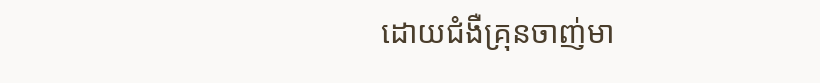ដោយជំងឺគ្រុនចាញ់មា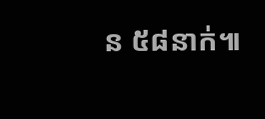ន ៥៨នាក់៕